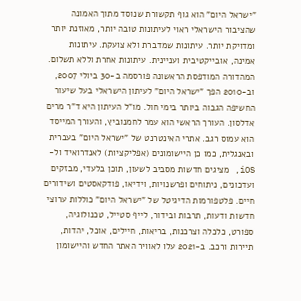"ישראל היום" הוא גוף תקשורת שנוסד מתוך האמונה שהציבור הישראלי ראוי לעיתונות טובה יותר, מאוזנת יותר ומדויקת יותר. עיתונות שמדברת ולא צועקת. עיתונות אמינה, אובייקטיבית ועניינית. עיתונות אחרת וללא תשלום. המהדורה המודפסת הראשונה פורסמה ב-30 ביולי 2007, וב-2010 הפך "ישראל היום" לעיתון הישראלי בעל שיעור החשיפה הגבוה ביותר בימי חול. מו"ל העיתון היא ד"ר מרים אדלסון. העורך הראשי הוא עמר לחמנוביץ, והעורך המייסד הוא עמוס רגב. אתרי האינטרנט של "ישראל היום" בעברית ובאנגלית, כמו כן היישומונים (אפליקציות) לאנדרואיד ול-iOS, מציגים חדשות מסביב לשעון, תוכן בלעדי, מבזקים ועדכונים, ניתוחים ופרשנויות, וידיאו, פודקאסטים ושידורים חיים. פלטפורמות הדיגיטל של "ישראל היום" כוללות ערוצי חדשות ודעות, תרבות ובידור, לייף סטייל, טכנולוגיה, ספורט, כלכלה וצרכנות, בריאות, חיילים, אוכל, יהדות, תיירות ורכב. ב-2021 עלו לאוויר האתר החדש והיישומון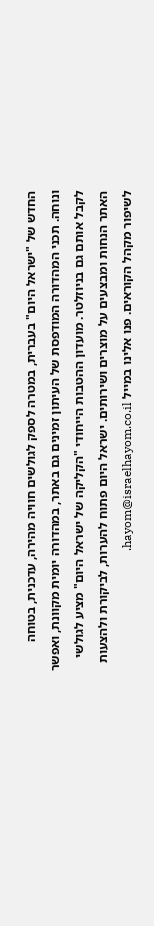החדש של "ישראל היום" בעברית, במטרה לספק לגולשים חוויה מהירה, עדכנית, בטוחה ונוחה. תכני המהדורה המודפסת של העיתון זמינים גם באתר, במהדורה יומית מקוונת, ואפשר לקבל אותם גם בניוזלטר. מועדון ההטבות הייחודי "הקליקה של ישראל היום" מציע לגולשי האתר הנחות ומבצעים על מוצרים ושירותים. ישראל היום פתוח להערות, לביקורת ולהצעות לשיפור מקהל הקוראים. פנו אלינו במייל hayom@israelhayom.co.il.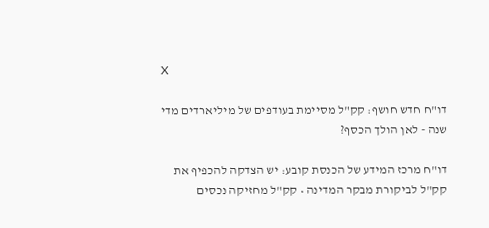X

דו"ח חדש חושף: קק"ל מסיימת בעודפים של מיליארדים מדי שנה - לאן הולך הכסף?

דו"ח מרכז המידע של הכנסת קובע: יש הצדקה להכפיף את קק"ל לביקורת מבקר המדינה • קק"ל מחזיקה נכסים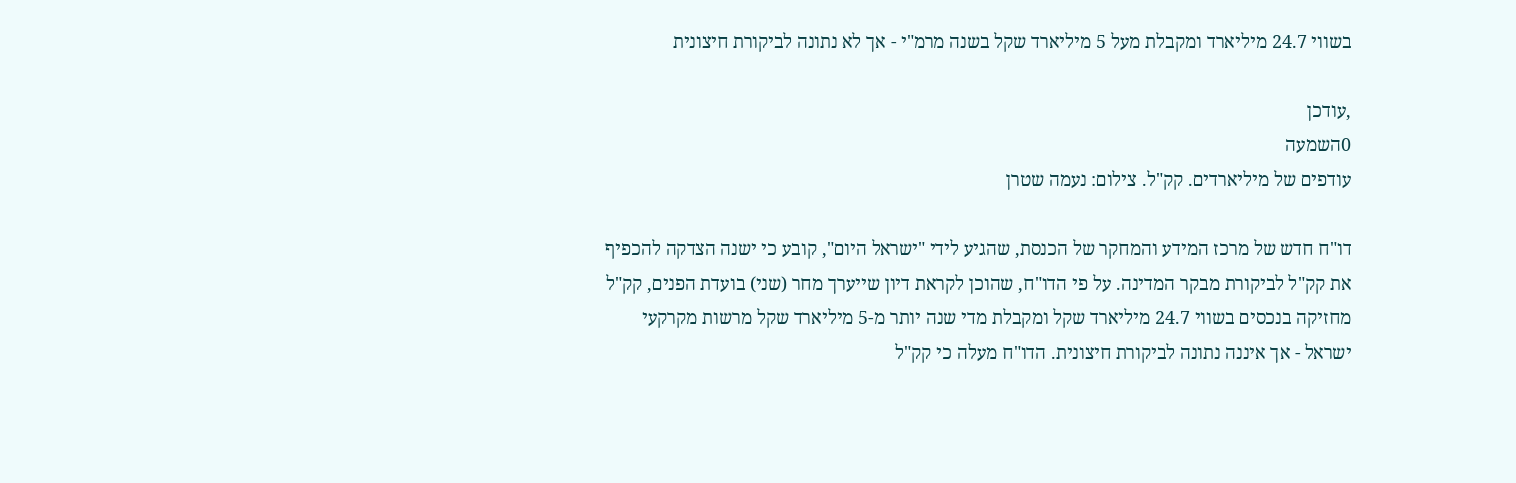בשווי 24.7 מיליארד ומקבלת מעל 5 מיליארד שקל בשנה מרמ"י - אך לא נתונה לביקורת חיצונית

,עודכן
0השמעה
עודפים של מיליארדים. קק"ל. צילום: נעמה שטרן

דו"ח חדש של מרכז המידע והמחקר של הכנסת, שהגיע לידי "ישראל היום", קובע כי ישנה הצדקה להכפיף את קק"ל לביקורת מבקר המדינה. על פי הדו"ח, שהוכן לקראת דיון שייערך מחר (שני) בועדת הפנים, קק"ל מחזיקה בנכסים בשווי 24.7 מיליארד שקל ומקבלת מדי שנה יותר מ-5 מיליארד שקל מרשות מקרקעי ישראל - אך איננה נתונה לביקורת חיצונית. הדו"ח מעלה כי קק"ל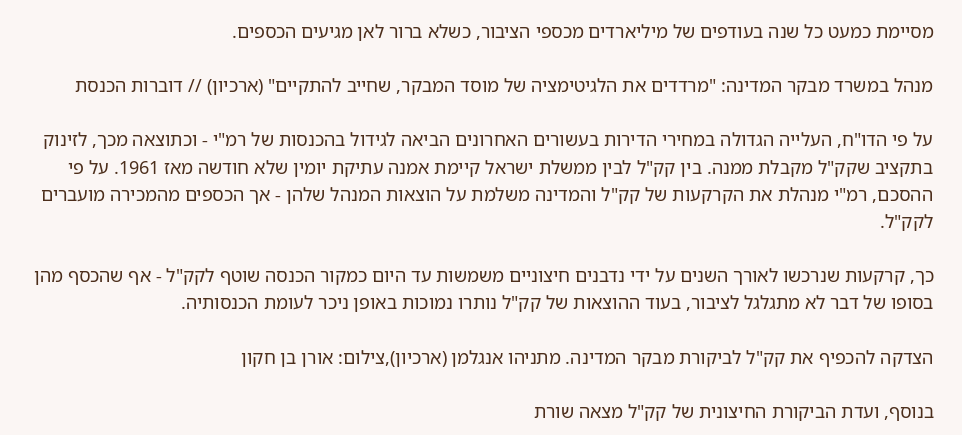מסיימת כמעט כל שנה בעודפים של מיליארדים מכספי הציבור, כשלא ברור לאן מגיעים הכספים.

מנהל במשרד מבקר המדינה: "מרדדים את הלגיטימציה של מוסד המבקר, שחייב להתקיים" (ארכיון) // דוברות הכנסת

על פי הדו"ח, העלייה הגדולה במחירי הדירות בעשורים האחרונים הביאה לגידול בהכנסות של רמ"י - וכתוצאה מכך, לזינוק בתקציב שקק"ל מקבלת ממנה. בין קק"ל לבין ממשלת ישראל קיימת אמנה עתיקת יומין שלא חודשה מאז 1961. על פי ההסכם, רמ"י מנהלת את הקרקעות של קק"ל והמדינה משלמת על הוצאות המנהל שלהן - אך הכספים מהמכירה מועברים לקק"ל.

כך, קרקעות שנרכשו לאורך השנים על ידי נדבנים חיצוניים משמשות עד היום כמקור הכנסה שוטף לקק"ל - אף שהכסף מהן בסופו של דבר לא מתגלגל לציבור, בעוד ההוצאות של קק"ל נותרו נמוכות באופן ניכר לעומת הכנסותיה.

הצדקה להכפיף את קק"ל לביקורת מבקר המדינה. מתניהו אנגלמן (ארכיון),צילום: אורן בן חקון

בנוסף, ועדת הביקורת החיצונית של קק"ל מצאה שורת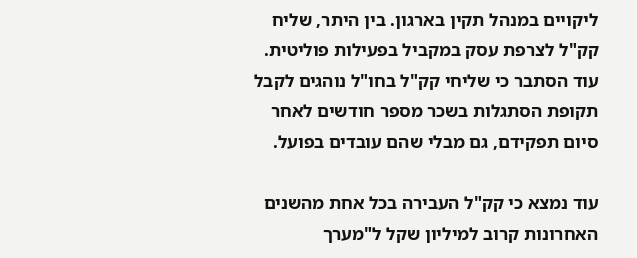ליקויים במנהל תקין בארגון. בין היתר, שליח קק"ל לצרפת עסק במקביל בפעילות פוליטית. עוד הסתבר כי שליחי קק"ל בחו"ל נוהגים לקבל תקופת הסתגלות בשכר מספר חודשים לאחר סיום תפקידם, גם מבלי שהם עובדים בפועל.

עוד נמצא כי קק"ל העבירה בכל אחת מהשנים האחרונות קרוב למיליון שקל ל"מערך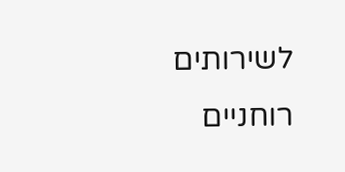לשירותים רוחניים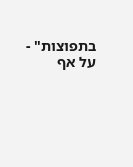בתפוצות" - על אף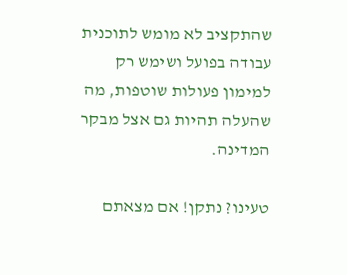שהתקציב לא מומש לתוכנית עבודה בפועל ושימש רק למימון פעולות שוטפות, מה שהעלה תהיות גם אצל מבקר המדינה.

טעינו? נתקן! אם מצאתם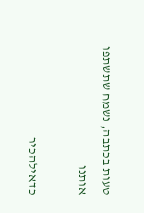טעות בכתבה, נשמח שתשתפו אותנו

כדאילהכיר